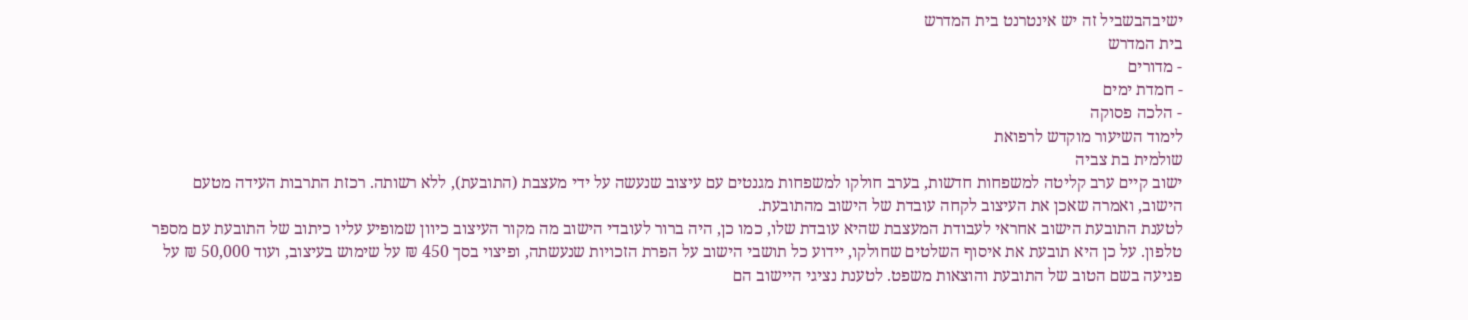ישיבהבשביל זה יש אינטרנט בית המדרש
בית המדרש
- מדורים
- חמדת ימים
- הלכה פסוקה
לימוד השיעור מוקדש לרפואת
שולמית בת צביה
ישוב קיים ערב קליטה למשפחות חדשות, בערב חולקו למשפחות מגנטים עם עיצוב שנעשה על ידי מעצבת (התובעת), ללא רשותה. רכזת התרבות העידה מטעם הישוב, ואמרה שאכן את העיצוב לקחה עובדת של הישוב מהתובעת.
לטענת התובעת הישוב אחראי לעבודת המעצבת שהיא עובדת שלו, כמו כן, היה ברור לעובדי הישוב מה מקור העיצוב כיוון שמופיע עליו כיתוב של התובעת עם מספר טלפון. על כן היא תובעת את איסוף השלטים שחולקו, יידוע כל תושבי הישוב על הפרת הזכויות שנעשתה, ופיצוי בסך 450 ₪ על שימוש בעיצוב, ועוד 50,000 ₪ על פגיעה בשם הטוב של התובעת והוצאות משפט. לטענת נציגי היישוב הם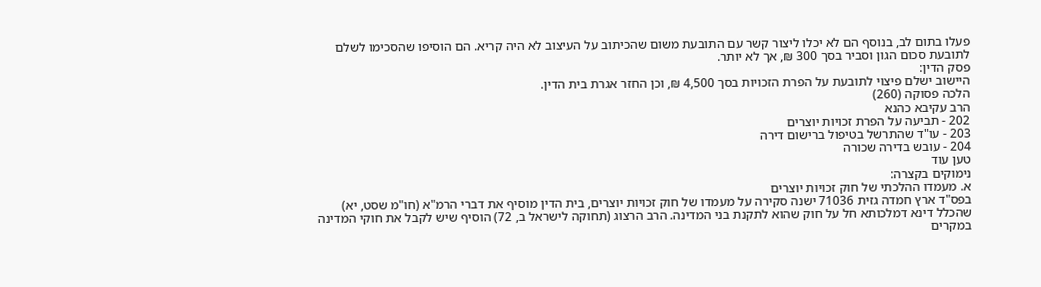פעלו בתום לב, בנוסף הם לא יכלו ליצור קשר עם התובעת משום שהכיתוב על העיצוב לא היה קריא. הם הוסיפו שהסכימו לשלם לתובעת סכום הגון וסביר בסך 300 ₪, אך לא יותר.
פסק הדין:
היישוב ישלם פיצוי לתובעת על הפרת הזכויות בסך 4,500 ₪, וכן החזר אגרת בית הדין.
הלכה פסוקה (260)
הרב עקיבא כהנא
202 - תביעה על הפרת זכויות יוצרים
203 - עו"ד שהתרשל בטיפול ברישום דירה
204 - עובש בדירה שכורה
טען עוד
נימוקים בקצרה:
א. מעמדו ההלכתי של חוק זכויות יוצרים
בפס"ד ארץ חמדה גזית 71036 ישנה סקירה על מעמדו של חוק זכויות יוצרים, בית הדין מוסיף את דברי הרמ"א (חו"מ שסט, יא) שהכלל דינא דמלכותא חל על חוק שהוא לתקנת בני המדינה. הרב הרצוג (תחוקה לישראל ב, 72) הוסיף שיש לקבל את חוקי המדינה במקרים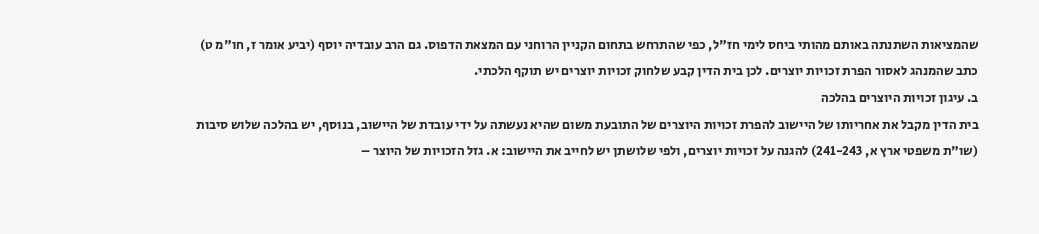שהמציאות השתנתה באותם מהותי ביחס לימי חז"ל, כפי שהתרחש בתחום הקניין הרוחני עם המצאת הדפוס. גם הרב עובדיה יוסף (יביע אומר ז, חו"מ ט) כתב שהמנהג לאסור הפרת זכויות יוצרים. לכן בית הדין קבע שלחוק זכויות יוצרים יש תוקף הלכתי.
ב. עיגון זכויות היוצרים בהלכה
בית הדין מקבל את אחריותו של היישוב להפרת זכויות היוצרים של התובעת משום שהיא נעשתה על ידי עובדת של היישוב, בנוסף, יש בהלכה שלוש סיבות (שו"ת משפטי ארץ א, 241-243) להגנה על זכויות יוצרים, ולפי שלושתן יש לחייב את היישוב: א. גזל הזכויות של היוצר –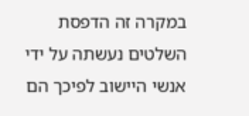במקרה זה הדפסת השלטים נעשתה על ידי אנשי היישוב לפיכך הם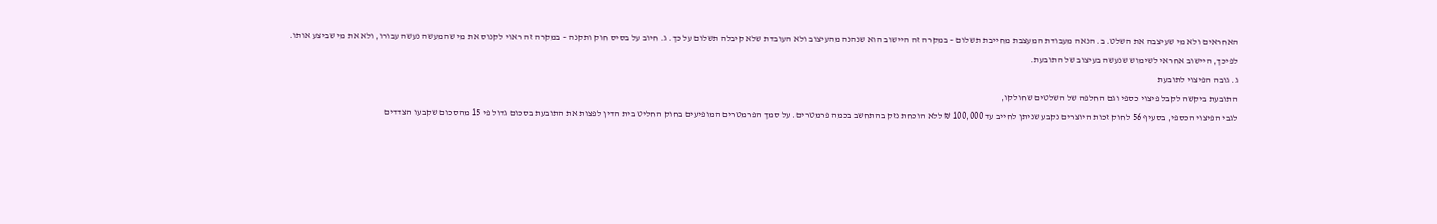האחראים ולא מי שעיצבה את השלט. ב. הנאה מעבודת המעצבת מחייבת תשלום – במקרה זה היישוב הוא שנהנה מהעיצוב ולא העובדת שלא קיבלה תשלום על כך. ג. חיוב על בסיס חוק ותקנה – במקרה זה ראוי לקנוס את מי שהמעשה נעשה עבורו, ולא את מי שביצע אותו.
לפיכך, היישוב אחראי לשימוש שנעשה בעיצוב של התובעת.
ג. גובה הפיצוי לתובעת
התובעת ביקשה לקבל פיצוי כספי וגם החלפה של השלטים שחולקו,
לגבי הפיצוי הכספי, בסעיף 56 לחוק זכות היוצרים נקבע שניתן לחייב עד 100,000 ₪ ללא הוכחת נזק בהתחשב בכמה פרמטרים. על סמך הפרמטרים המופיעים בחוק החליט בית הדין לפצות את התובעת בסכום גדול פי 15 מהסכום שקבעו הצדדים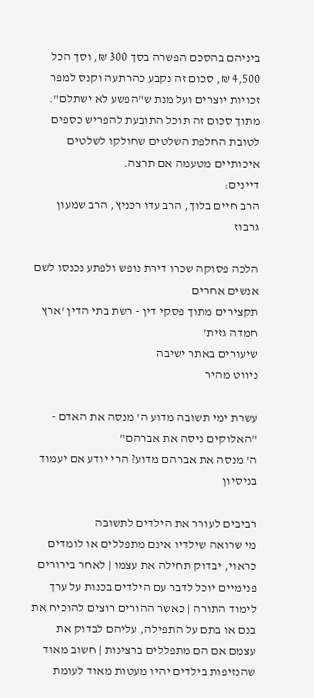ביניהם בהסכם הפשרה בסך 300 ₪, וסך הכל 4,500 ₪, סכום זה נקבע כהרתעה וקנס למפר זכויות יוצרים ועל מנת ש"הפשע לא ישתלם".
מתוך סכום זה תוכל התובעת להפריש כספים לטובת החלפת השלטים שחולקו לשלטים איכותיים מטעמה אם תרצה.
דיינים:
הרב חיים בלוך, הרב עדו רכניץ, הרב שמעון גרבוז

הלכה פסוקה שכרו דירת נופש ולפתע נכנסו לשם אנשים אחרים
תקצירים מתוך פסקי דין - רשת בתי הדין 'ארץ חמדה גזית'
שיעורים באתר ישיבה
ניווט מהיר

עשרת ימי תשובה מדוע ה' מנסה את האדם - "האלוקים ניסה את אברהם"
ה' מנסה את אברהם מדוע? הרי יודע אם יעמוד בניסיון

רביבים לעורר את הילדים לתשובה
מי שרואה שילדיו אינם מתפללים או לומדים כראוי, יבדוק תחילה את עצמו | לאחר בירורים פנימיים יוכל לדבר עם הילדים בכנות על ערך לימוד התורה | כאשר ההורים רוצים להוכיח את בנם או בתם על התפילה, עליהם לבדוק את עצמם אם הם מתפללים ברצינות | חשוב מאוד שהנזיפות בילדים יהיו מעטות מאוד לעומת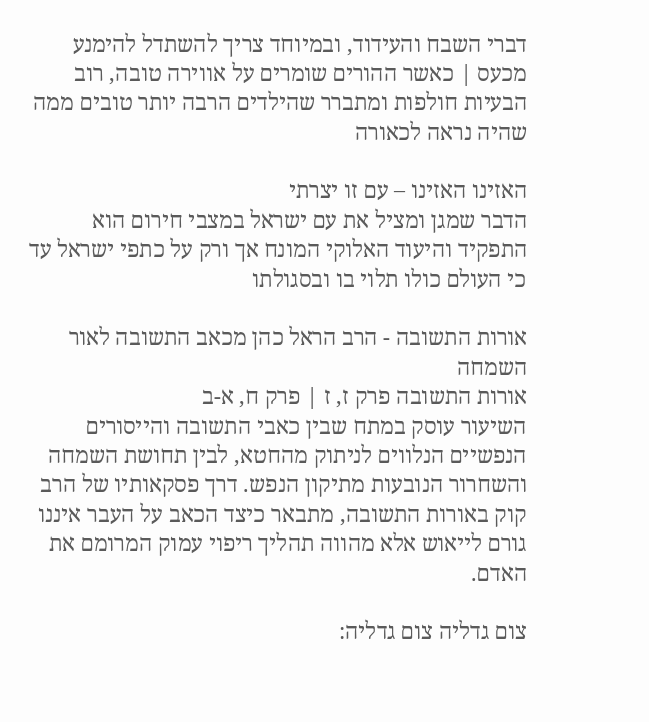דברי השבח והעידוד, ובמיוחד צריך להשתדל להימנע מכעס | כאשר ההורים שומרים על אווירה טובה, רוב הבעיות חולפות ומתברר שהילדים הרבה יותר טובים ממה שהיה נראה לכאורה

האזינו האזינו – עם זו יצרתי
הדבר שמגן ומציל את עם ישראל במצבי חירום הוא התפקיד והיעוד האלוקי המונח אך ורק על כתפי ישראל עד כי העולם כולו תלוי בו ובסגולתו

אורות התשובה - הרב הראל כהן מכאב התשובה לאור השמחה
אורות התשובה פרק ז, ז | פרק ח, א-ב
השיעור עוסק במתח שבין כאבי התשובה והייסורים הנפשיים הנלווים לניתוק מהחטא, לבין תחושת השמחה והשחרור הנובעות מתיקון הנפש. דרך פסקאותיו של הרב קוק באורות התשובה, מתבאר כיצד הכאב על העבר איננו גורם לייאוש אלא מהווה תהליך ריפוי עמוק המרומם את האדם.

צום גדליה צום גדליה: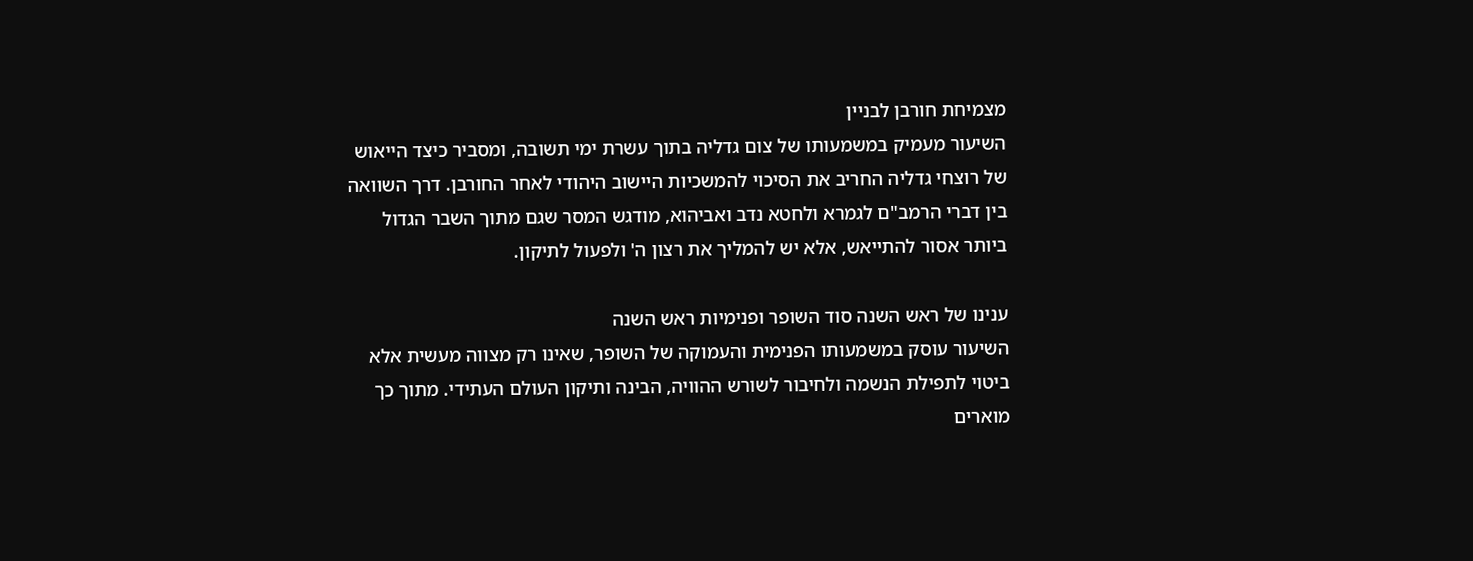מצמיחת חורבן לבניין
השיעור מעמיק במשמעותו של צום גדליה בתוך עשרת ימי תשובה, ומסביר כיצד הייאוש של רוצחי גדליה החריב את הסיכוי להמשכיות היישוב היהודי לאחר החורבן. דרך השוואה בין דברי הרמב"ם לגמרא ולחטא נדב ואביהוא, מודגש המסר שגם מתוך השבר הגדול ביותר אסור להתייאש, אלא יש להמליך את רצון ה' ולפעול לתיקון.

ענינו של ראש השנה סוד השופר ופנימיות ראש השנה
השיעור עוסק במשמעותו הפנימית והעמוקה של השופר, שאינו רק מצווה מעשית אלא ביטוי לתפילת הנשמה ולחיבור לשורש ההוויה, הבינה ותיקון העולם העתידי. מתוך כך מוארים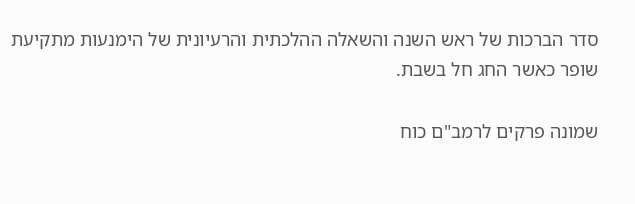סדר הברכות של ראש השנה והשאלה ההלכתית והרעיונית של הימנעות מתקיעת שופר כאשר החג חל בשבת.

שמונה פרקים לרמב"ם כוח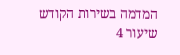המדמה בשירות הקודש
שיעור 4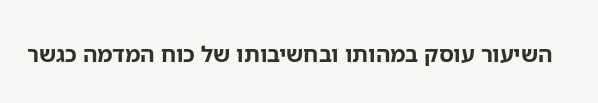השיעור עוסק במהותו ובחשיבותו של כוח המדמה כגשר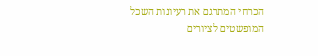הכרחי המתרגם את רעיונות השכל המופשטים לציורים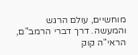מוחשיים, עולם הרגש והמעשה. דרך דברי הרמב"ם, הראי"ה קוק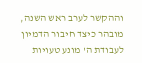וההקשר לערב ראש השנה, מובהר כיצד חיבור הדמיון לעבודת ה' מונע טעויות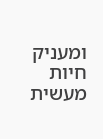ומעניק חיות מעשית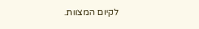לקיום המצוות.